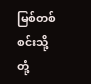မြစ်တစ်စင်းသို့ တုံ့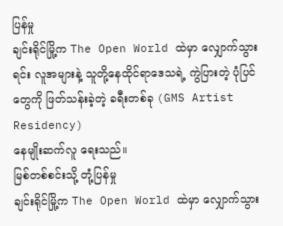ပြန်မှု
ချင်းရိုင်မြို့က The Open World ထဲမှာ လျှောက်သွားရင်း လူအများနဲ့ သူတို့နေထိုင်ရာဒေသရဲ့ ကွဲပြားတဲ့ ပုံပြင်တွေကို ဖြတ်သန်းခဲ့တဲ့ ခရီးတစ်ခု (GMS Artist Residency)
နေမျိုးဆက်လူ ရေးသည်။
မြစ်တစ်စင်းသို့ တုံ့ပြန်မှု
ချင်းရိုင်မြို့က The Open World ထဲမှာ လျှောက်သွား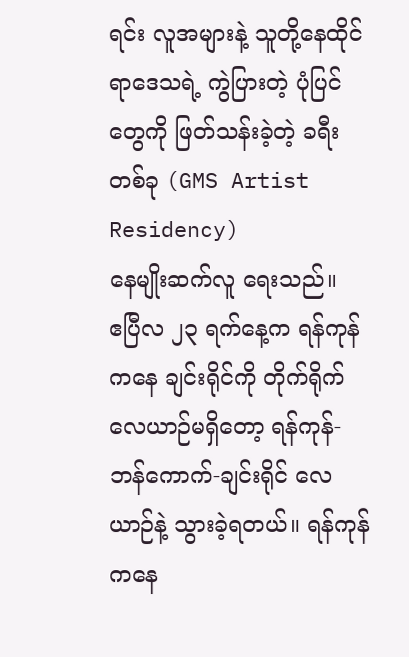ရင်း လူအများနဲ့ သူတို့နေထိုင်ရာဒေသရဲ့ ကွဲပြားတဲ့ ပုံပြင်တွေကို ဖြတ်သန်းခဲ့တဲ့ ခရီးတစ်ခု (GMS Artist Residency)
နေမျိုးဆက်လူ ရေးသည်။
ဧပြီလ ၂၃ ရက်နေ့က ရန်ကုန်ကနေ ချင်းရိုင်ကို တိုက်ရိုက်လေယာဉ်မရှိတော့ ရန်ကုန်-ဘန်ကောက်-ချင်းရိုင် လေယာဉ်နဲ့ သွားခဲ့ရတယ်။ ရန်ကုန်ကနေ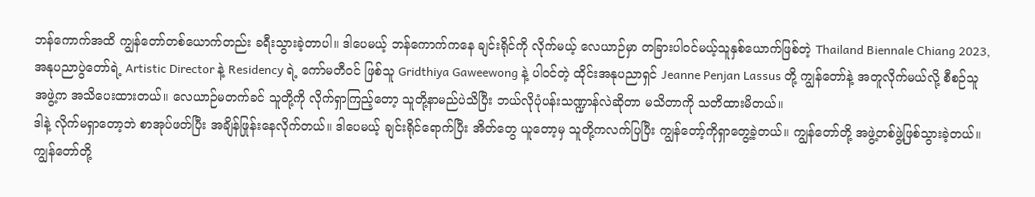ဘန်ကောက်အထိ ကျွန်တော်တစ်ယောက်တည်း ခရီးသွားခဲ့တာပါ။ ဒါပေမယ့် ဘန်ကောက်ကနေ ချင်းရိုင်ကို လိုက်မယ့် လေယာဉ်မှာ တခြားပါဝင်မယ့်သူနှစ်ယောက်ဖြစ်တဲ့ Thailand Biennale Chiang 2023, အနုပညာပွဲတော်ရဲ့ Artistic Director နဲ့ Residency ရဲ့ ကော်မတီဝင် ဖြစ်သူ Gridthiya Gaweewong နဲ့ ပါဝင်တဲ့ ထိုင်းအနုပညာရှင် Jeanne Penjan Lassus တို့ ကျွန်တော်နဲ့ အတူလိုက်မယ်လို့ စီစဉ်သူအဖွဲ့က အသိပေးထားတယ်။ လေယာဉ်မတက်ခင် သူတို့ကို လိုက်ရှာကြည့်တော့ သူတို့နာမည်ပဲသိပြီး ဘယ်လိုပုံပန်းသဏ္ဍာန်လဲဆိုတာ မသိတာကို သတိထားမိတယ်။
ဒါနဲ့ လိုက်မရှာတော့ဘဲ စာအုပ်ဖတ်ပြီး အချိန်ဖြုန်းနေလိုက်တယ်။ ဒါပေမယ့် ချင်းရိုင်ရောက်ပြီး အိတ်တွေ ယူတော့မှ သူတို့ကလက်ပြပြီး ကျွန်တော့်ကိုရှာတွေ့ခဲ့တယ်။ ကျွန်တော်တို့ အဖွဲ့တစ်ဖွဲ့ဖြစ်သွားခဲ့တယ်။ ကျွန်တော်တို့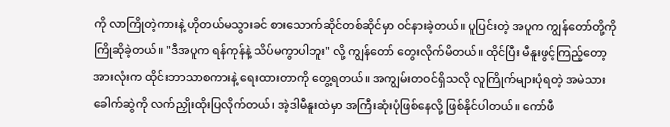ကို လာကြိုတဲ့ကားနဲ့ ဟိုတယ်မသွားခင် စားသောက်ဆိုင်တစ်ဆိုင်မှာ ဝင်နားခဲ့တယ်။ ပူပြင်းတဲ့ အပူက ကျွန်တော်တို့ကို ကြိုဆိုခဲ့တယ်။ "ဒီအပူက ရန်ကုန်နဲ့ သိပ်မကွာပါဘူး" လို့ ကျွန်တော် တွေးလိုက်မိတယ်။ ထိုင်ပြီး မီနူးဖွင့်ကြည့်တော့ အားလုံးက ထိုင်းဘာသာစကားနဲ့ ရေးထားတာကို တွေ့ရတယ်။ အကျွမ်းတဝင်ရှိသလို လူကြိုက်များပုံရတဲ့ အမဲသားခေါက်ဆွဲကို လက်ညှိုးထိုးပြလိုက်တယ်၊ အဲ့ဒါမီနူးထဲမှာ အကြီးဆုံးပုံဖြစ်နေလို့ ဖြစ်နိုင်ပါတယ်။ ကော်ဖီ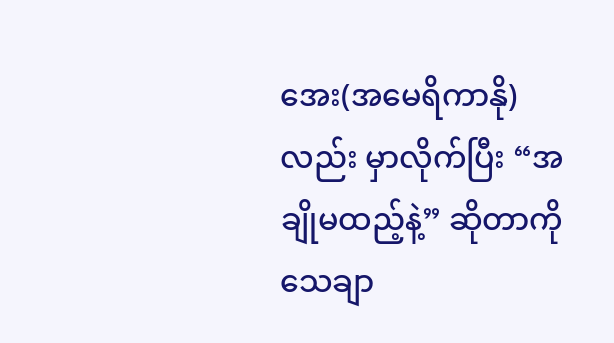အေး(အမေရိကာနို) လည်း မှာလိုက်ပြီး “အချိုမထည့်နဲ့” ဆိုတာကို သေချာ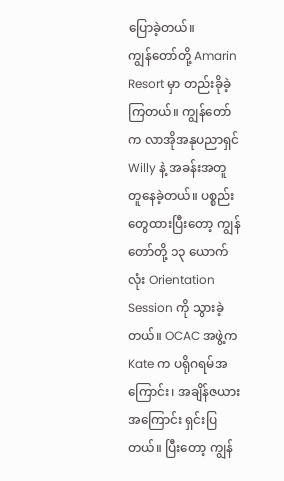ပြောခဲ့တယ်။
ကျွန်တော်တို့ Amarin Resort မှာ တည်းခိုခဲ့ကြတယ်။ ကျွန်တော်က လာအိုအနုပညာရှင် Willy နဲ့ အခန်းအတူ တူနေခဲ့တယ်။ ပစ္စည်းတွေထားပြီးတော့ ကျွန်တော်တို့ ၁၃ ယောက်လုံး Orientation Session ကို သွားခဲ့တယ်။ OCAC အဖွဲ့က Kate က ပရိုဂရမ်အကြောင်း၊ အချိန်ဇယားအကြောင်း ရှင်းပြတယ်။ ပြီးတော့ ကျွန်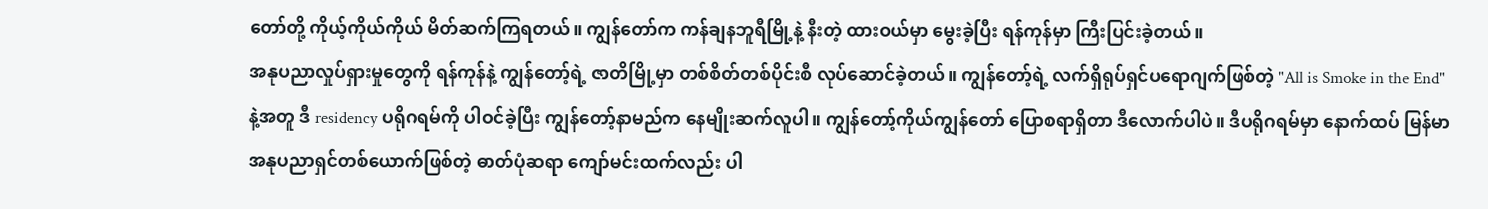တော်တို့ ကိုယ့်ကိုယ်ကိုယ် မိတ်ဆက်ကြရတယ်။ ကျွန်တော်က ကန်ချနဘူရီမြို့နဲ့ နီးတဲ့ ထားဝယ်မှာ မွေးခဲ့ပြီး ရန်ကုန်မှာ ကြီးပြင်းခဲ့တယ်။
အနုပညာလှုပ်ရှားမှုတွေကို ရန်ကုန်နဲ့ ကျွန်တော့်ရဲ့ ဇာတိမြို့မှာ တစ်စိတ်တစ်ပိုင်းစီ လုပ်ဆောင်ခဲ့တယ်။ ကျွန်တော့်ရဲ့ လက်ရှိရုပ်ရှင်ပရောဂျက်ဖြစ်တဲ့ "All is Smoke in the End" နဲ့အတူ ဒီ residency ပရိုဂရမ်ကို ပါဝင်ခဲ့ပြီး ကျွန်တော့်နာမည်က နေမျိုးဆက်လူပါ။ ကျွန်တော့်ကိုယ်ကျွန်တော် ပြောစရာရှိတာ ဒီလောက်ပါပဲ။ ဒီပရိုဂရမ်မှာ နောက်ထပ် မြန်မာအနုပညာရှင်တစ်ယောက်ဖြစ်တဲ့ ဓာတ်ပုံဆရာ ကျော်မင်းထက်လည်း ပါ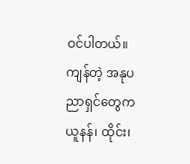ဝင်ပါတယ်။ ကျန်တဲ့ အနုပညာရှင်တွေက ယူနန်၊ ထိုင်း၊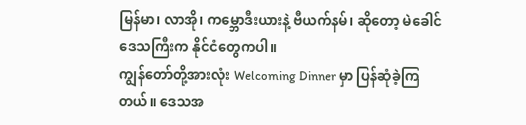မြန်မာ၊ လာအို၊ ကမ္ဘောဒီးယားနဲ့ ဗီယက်နမ်၊ ဆိုတော့ မဲခေါင်ဒေသကြီးက နိုင်ငံတွေကပါ။
ကျွန်တော်တို့အားလုံး Welcoming Dinner မှာ ပြန်ဆုံခဲ့ကြတယ်။ ဒေသအ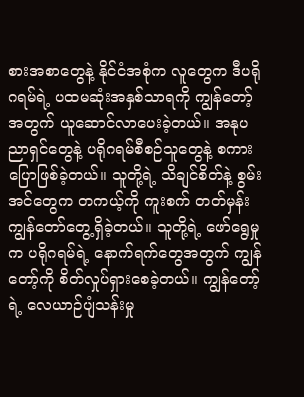စားအစာတွေနဲ့ နိုင်ငံအစုံက လူတွေက ဒီပရိုဂရမ်ရဲ့ ပထမဆုံးအနှစ်သာရကို ကျွန်တော့်အတွက် ယူဆောင်လာပေးခဲ့တယ်။ အနုပညာရှင်တွေနဲ့ ပရိုဂရမ်စီစဉ်သူတွေနဲ့ စကားပြောဖြစ်ခဲ့တယ်။ သူတို့ရဲ့ သိချင်စိတ်နဲ့ စွမ်းအင်တွေက တကယ့်ကို ကူးစက် တတ်မှန်း ကျွန်တော်တွေ့ရှိခဲ့တယ်။ သူတို့ရဲ့ ဖော်ရွေမှုက ပရိုဂရမ်ရဲ့ နောက်ရက်တွေအတွက် ကျွန်တော့်ကို စိတ်လှုပ်ရှားစေခဲ့တယ်။ ကျွန်တော့်ရဲ့ လေယာဉ်ပျံသန်းမှု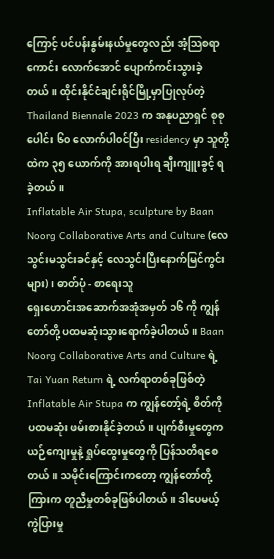ကြောင့် ပင်ပန်းနွမ်းနယ်မှုတွေလည်း အံ့သြစရာကောင်း လောက်အောင် ပျောက်ကင်းသွားခဲ့တယ်။ ထိုင်းနိုင်ငံချင်းရိုင်မြို့မှာပြုလုပ်တဲ့ Thailand Biennale 2023 က အနုပညာရှင် စုစုပေါင်း ၆၀ လောက်ပါ၀င်ပြီး residency မှာ သူတို့ထဲက ၃၅ ယောက်ကို အားရပါးရ ချီးကျူးခွင့် ရခဲ့တယ်။
Inflatable Air Stupa, sculpture by Baan Noorg Collaborative Arts and Culture (လေသွင်းမသွင်းခင်နှင့် လေသွင်းပြီးနောက်မြင်ကွင်းများ)၊ ဓာတ်ပုံ - စာရေးသူ
ရှေးဟောင်းအဆောက်အအုံအမှတ် ၁၆ ကို ကျွန်တော်တို့ ပထမဆုံးသွားရောက်ခဲ့ပါတယ်။ Baan Noorg Collaborative Arts and Culture ရဲ့ Tai Yuan Return ရဲ့ လက်ရာတစ်ခုဖြစ်တဲ့ Inflatable Air Stupa က ကျွန်တော့်ရဲ့ စိတ်ကို ပထမဆုံး ဖမ်းစားနိုင်ခဲ့တယ်။ ပျက်စီးမှုတွေက ယဉ်ကျေးမှုနဲ့ ရှုပ်ထွေးမှုတွေကို ပြန်သတိရစေတယ်။ သမိုင်းကြောင်းကတော့ ကျွန်တော်တို့ကြားက တူညီမှုတစ်ခုဖြစ်ပါတယ်။ ဒါပေမယ့် ကွဲပြားမှု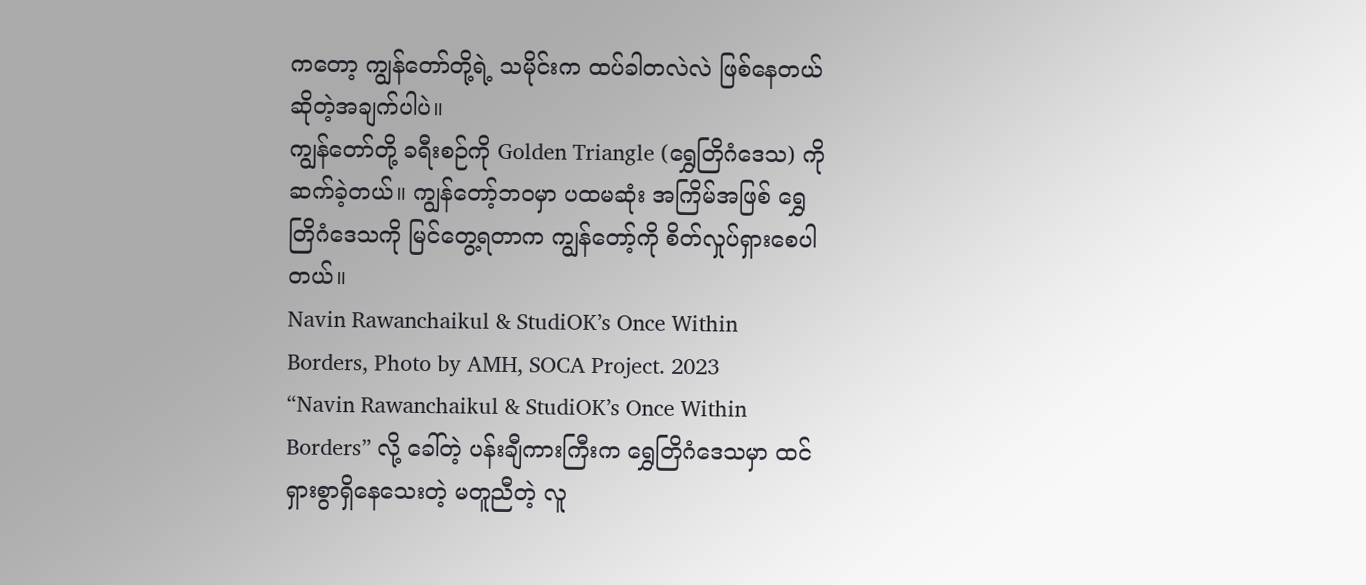ကတော့ ကျွန်တော်တို့ရဲ့ သမိုင်းက ထပ်ခါတလဲလဲ ဖြစ်နေတယ်ဆိုတဲ့အချက်ပါပဲ။
ကျွန်တော်တို့ ခရီးစဉ်ကို Golden Triangle (ရွှေတြိဂံဒေသ) ကို ဆက်ခဲ့တယ်။ ကျွန်တော့်ဘဝမှာ ပထမဆုံး အကြိမ်အဖြစ် ရွှေတြိဂံဒေသကို မြင်တွေ့ရတာက ကျွန်တော့်ကို စိတ်လှုပ်ရှားစေပါတယ်။
Navin Rawanchaikul & StudiOK’s Once Within Borders, Photo by AMH, SOCA Project. 2023
“Navin Rawanchaikul & StudiOK’s Once Within Borders” လို့ ခေါ်တဲ့ ပန်းချီကားကြီးက ရွှေတြိဂံဒေသမှာ ထင်ရှားစွာရှိနေသေးတဲ့ မတူညီတဲ့ လူ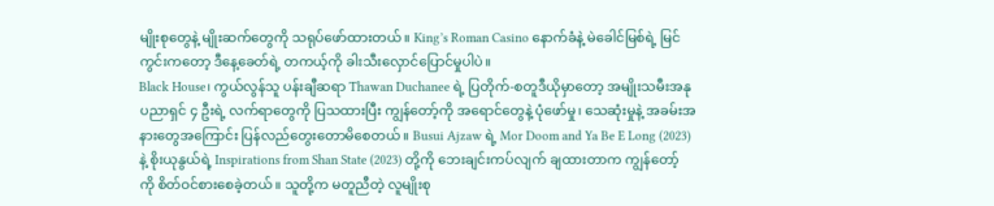မျိုးစုတွေနဲ့ မျိုးဆက်တွေကို သရုပ်ဖော်ထားတယ်။ King’s Roman Casino နောက်ခံနဲ့ မဲခေါင်မြစ်ရဲ့ မြင်ကွင်းကတော့ ဒီနေ့ခေတ်ရဲ့ တကယ့်ကို ခါးသီးလှောင်ပြောင်မှုပါပဲ။
Black House၊ ကွယ်လွန်သူ ပန်းချီဆရာ Thawan Duchanee ရဲ့ ပြတိုက်-စတူဒီယိုမှာတော့ အမျိုးသမီးအနုပညာရှင် ၄ ဦးရဲ့ လက်ရာတွေကို ပြသထားပြီး ကျွန်တော့်ကို အရောင်တွေနဲ့ ပုံဖော်မှု၊ သေဆုံးမှုနဲ့ အခမ်းအနားတွေအကြောင်း ပြန်လည်တွေးတောမိစေတယ်။ Busui Ajzaw ရဲ့ Mor Doom and Ya Be E Long (2023) နဲ့ စိုးယုနွယ်ရဲ့ Inspirations from Shan State (2023) တို့ကို ဘေးချင်းကပ်လျက် ချထားတာက ကျွန်တော့်ကို စိတ်ဝင်စားစေခဲ့တယ်။ သူတို့က မတူညီတဲ့ လူမျိုးစု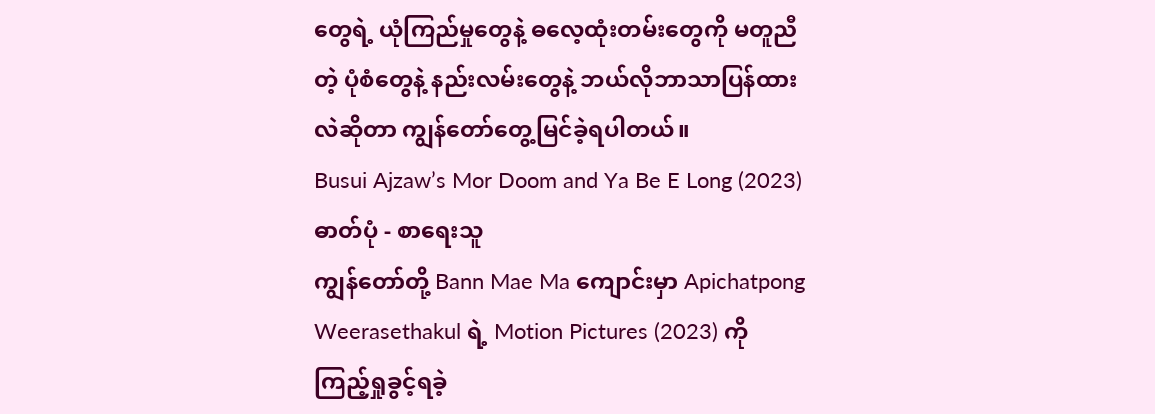တွေရဲ့ ယုံကြည်မှုတွေနဲ့ ဓလေ့ထုံးတမ်းတွေကို မတူညီတဲ့ ပုံစံတွေနဲ့ နည်းလမ်းတွေနဲ့ ဘယ်လိုဘာသာပြန်ထားလဲဆိုတာ ကျွန်တော်တွေ့မြင်ခဲ့ရပါတယ်။
Busui Ajzaw’s Mor Doom and Ya Be E Long (2023) ဓာတ်ပုံ - စာရေးသူ
ကျွန်တော်တို့ Bann Mae Ma ကျောင်းမှာ Apichatpong Weerasethakul ရဲ့ Motion Pictures (2023) ကို ကြည့်ရှုခွင့်ရခဲ့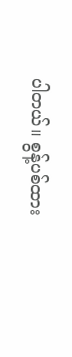ပါတယ်။ စွန့်ပစ်ထား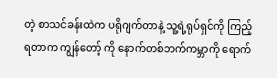တဲ့ စာသင်ခန်းထဲက ပရိုဂျက်တာနဲ့ သူ့ရဲ့ရုပ်ရှင်ကို ကြည့်ရတာက ကျွန်တော့် ကို နောက်တစ်ဘက်ကမ္ဘာကို ရောက်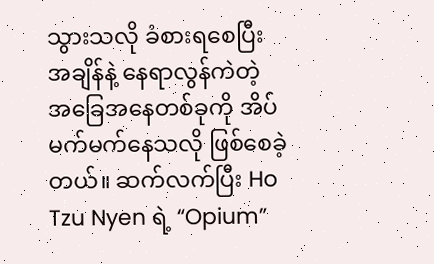သွားသလို ခံစားရစေပြီး အချိန်နဲ့ နေရာလွန်ကဲတဲ့ အခြေအနေတစ်ခုကို အိပ်မက်မက်နေသလို ဖြစ်စေခဲ့တယ်။ ဆက်လက်ပြီး Ho Tzu Nyen ရဲ့ “Opium”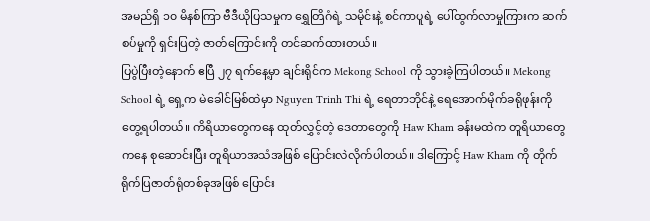အမည်ရှိ ၁၀ မိနစ်ကြာ ဗီဒီယိုပြသမှုက ရွှေတြိဂံရဲ့ သမိုင်းနဲ့ စင်ကာပူရဲ့ ပေါ်ထွက်လာမှုကြားက ဆက်စပ်မှုကို ရှင်းပြတဲ့ ဇာတ်ကြောင်းကို တင်ဆက်ထားတယ်။
ပြပွဲပြီးတဲ့နောက် ဧပြီ ၂၇ ရက်နေ့မှာ ချင်းရိုင်က Mekong School ကို သွားခဲ့ကြပါတယ်။ Mekong School ရဲ့ ရှေ့က မဲခေါင်မြစ်ထဲမှာ Nguyen Trinh Thi ရဲ့ ရေတာဘိုင်နဲ့ ရေအောက်မိုက်ခရိုဖုန်းကို တွေ့ရပါတယ်။ ကိရိယာတွေကနေ ထုတ်လွှင့်တဲ့ ဒေတာတွေကို Haw Kham ခန်းမထဲက တူရိယာတွေကနေ စုဆောင်းပြီး တူရိယာအသံအဖြစ် ပြောင်းလဲလိုက်ပါတယ်။ ဒါကြောင့် Haw Kham ကို တိုက်ရိုက်ပြဇာတ်ရုံတစ်ခုအဖြစ် ပြောင်း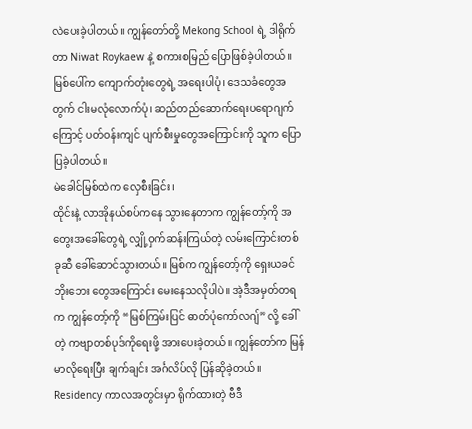လဲပေးခဲ့ပါတယ်။ ကျွန်တော်တို့ Mekong School ရဲ့ ဒါရိုက်တာ Niwat Roykaew နဲ့ စကားစမြည် ပြောဖြစ်ခဲ့ပါတယ်။ မြစ်ပေါ်က ကျောက်တုံးတွေရဲ့ အရေးပါပုံ၊ ဒေသခံတွေအတွက် ငါးမလုံလောက်ပုံ၊ ဆည်တည်ဆောက်ရေးပရောဂျက်ကြောင့် ပတ်ဝန်းကျင် ပျက်စီးမှုတွေအကြောင်းကို သူက ပြောပြခဲ့ပါတယ်။
မဲခေါင်မြစ်ထဲက လှေစီးခြင်း၊
ထိုင်းနဲ့ လာအိုနယ်စပ်ကနေ သွားနေတာက ကျွန်တော့်ကို အတွေးအခေါ်တွေရဲ့ လျှို့ဝှက်ဆန်းကြယ်တဲ့ လမ်းကြောင်းတစ်ခုဆီ ခေါ်ဆောင်သွားတယ်။ မြစ်က ကျွန်တော့်ကို ရှေးယခင်ဘိုးဘေး တွေအကြောင်း မေးနေသလိုပါပဲ။ အဲ့ဒီအမှတ်တရက ကျွန်တော့်ကို “မြစ်ကြမ်းပြင် ဓာတ်ပုံကော်လဂျ်” လို့ ခေါ်တဲ့ ကဗျာတစ်ပုဒ်ကိုရေးဖို့ အားပေးခဲ့တယ်။ ကျွန်တော်က မြန်မာလိုရေးပြီး ချက်ချင်း အင်္ဂလိပ်လို ပြန်ဆိုခဲ့တယ်။
Residency ကာလအတွင်းမှာ ရိုက်ထားတဲ့ ဗီဒီ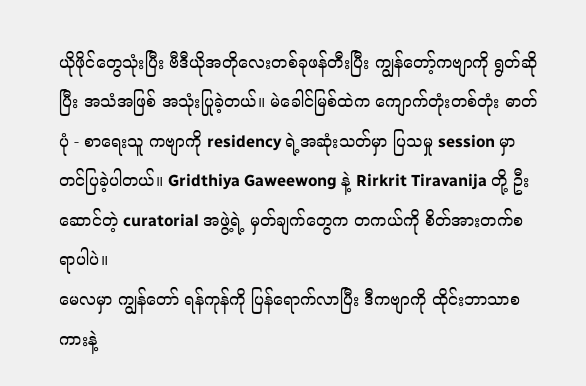ယိုဖိုင်တွေသုံးပြီး ဗီဒီယိုအတိုလေးတစ်ခုဖန်တီးပြီး ကျွန်တော့်ကဗျာကို ရွတ်ဆိုပြီး အသံအဖြစ် အသုံးပြုခဲ့တယ်။ မဲခေါင်မြစ်ထဲက ကျောက်တုံးတစ်တုံး ဓာတ်ပုံ - စာရေးသူ ကဗျာကို residency ရဲ့အဆုံးသတ်မှာ ပြသမှု session မှာ တင်ပြခဲ့ပါတယ်။ Gridthiya Gaweewong နဲ့ Rirkrit Tiravanija တို့ ဦးဆောင်တဲ့ curatorial အဖွဲ့ရဲ့ မှတ်ချက်တွေက တကယ်ကို စိတ်အားတက်စရာပါပဲ။
မေလမှာ ကျွန်တော် ရန်ကုန်ကို ပြန်ရောက်လာပြီး ဒီကဗျာကို ထိုင်းဘာသာစကားနဲ့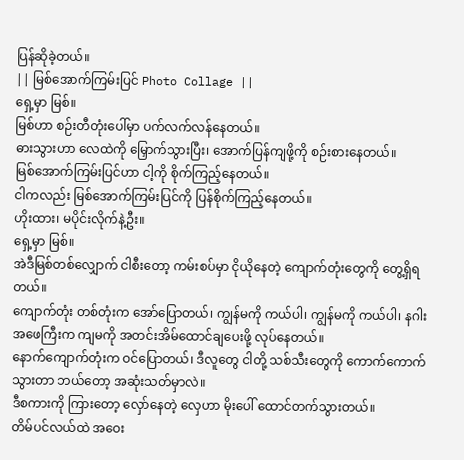ပြန်ဆိုခဲ့တယ်။
|| မြစ်အောက်ကြမ်းပြင် Photo Collage ||
ရှေ့မှာ မြစ်။
မြစ်ဟာ စဉ်းတီတုံးပေါ်မှာ ပက်လက်လန်နေတယ်။
ဓားသွားဟာ လေထဲကို မြှောက်သွားပြီး၊ အောက်ပြန်ကျဖို့ကို စဉ်းစားနေတယ်။
မြစ်အောက်ကြမ်းပြင်ဟာ ငါ့ကို စိုက်ကြည့်နေတယ်။
ငါကလည်း မြစ်အောက်ကြမ်းပြင်ကို ပြန်စိုက်ကြည့်နေတယ်။
ဟိုးထား၊ မပိုင်းလိုက်နဲ့ဦး။
ရှေ့မှာ မြစ်။
အဲဒီမြစ်တစ်လျှောက် ငါစီးတော့ ကမ်းစပ်မှာ ငိုယိုနေတဲ့ ကျောက်တုံးတွေကို တွေ့ရှိရတယ်။
ကျောက်တုံး တစ်တုံးက အော်ပြောတယ်၊ ကျွန်မကို ကယ်ပါ၊ ကျွန်မကို ကယ်ပါ၊ နဂါးအဖေကြီးက ကျမကို အတင်းအိမ်ထောင်ချပေးဖို့ လုပ်နေတယ်။
နောက်ကျောက်တုံးက ဝင်ပြောတယ်၊ ဒီလူတွေ ငါတို့ သစ်သီးတွေကို ကောက်ကောက်သွားတာ ဘယ်တော့ အဆုံးသတ်မှာလဲ။
ဒီစကားကို ကြားတော့ လှော်နေတဲ့ လှေဟာ မိုးပေါ် ထောင်တက်သွားတယ်။
တိမ်ပင်လယ်ထဲ အဝေး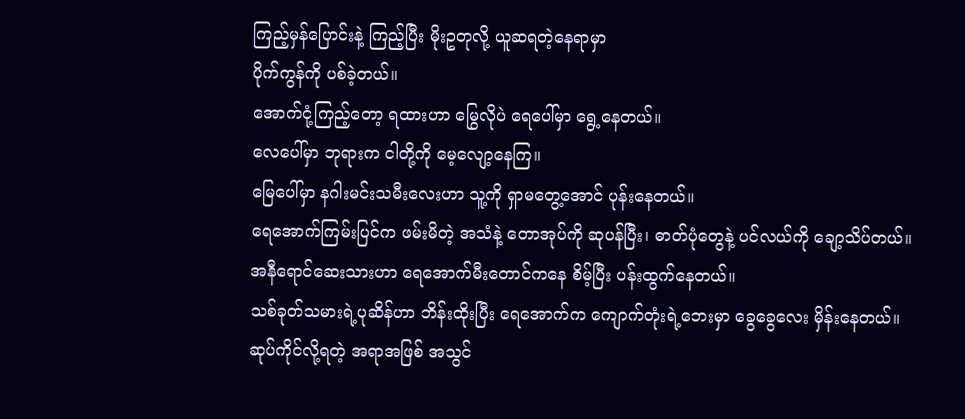ကြည့်မှန်ပြောင်းနဲ့ ကြည့်ပြီး မိုးဥတုလို့ ယူဆရတဲ့နေရာမှာ
ပိုက်ကွန်ကို ပစ်ခဲ့တယ်။
အောက်ငုံ့ကြည့်တော့ ရထားဟာ မြွေလိုပဲ ရေပေါ်မှာ ရွေ့နေတယ်။
လေပေါ်မှာ ဘုရားက ငါတို့ကို မေ့လျော့နေကြ။
မြေပေါ်မှာ နဂါးမင်းသမီးလေးဟာ သူ့ကို ရှာမတွေ့အောင် ပုန်းနေတယ်။
ရေအောက်ကြမ်းပြင်က ဖမ်းမိတဲ့ အသံနဲ့ တောအုပ်ကို ဆုပန်ပြီး၊ ဓာတ်ပုံတွေနဲ့ ပင်လယ်ကို ချော့သိပ်တယ်။
အနီရောင်ဆေးသားဟာ ရေအောက်မီးတောင်ကနေ စိမ့်ပြီး ပန်းထွက်နေတယ်။
သစ်ခုတ်သမားရဲ့ပုဆိန်ဟာ ဘိန်းထိုးပြီး ရေအောက်က ကျောက်တုံးရဲ့ဘေးမှာ ခွေခွေလေး မှိန်းနေတယ်။
ဆုပ်ကိုင်လို့ရတဲ့ အရာအဖြစ် အသွင်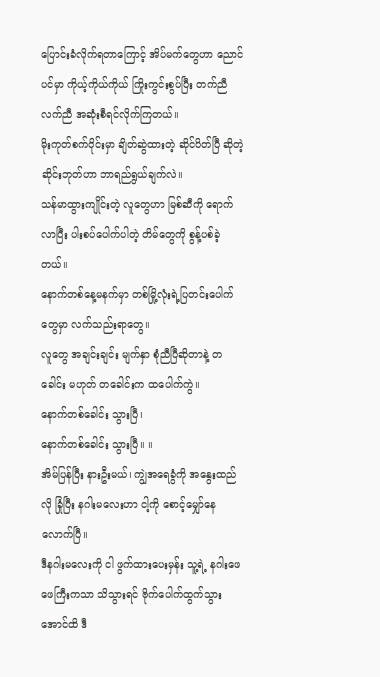ပြောင်းခံလိုက်ရတာကြောင့် အိပ်မက်တွေဟာ ညောင်ပင်မှာ ကိုယ့်ကိုယ်ကိုယ် ကြိုးကွင်းစွပ်ပြီး တက်ညီလက်ညီ အဆုံးစီရင်လိုက်ကြတယ်။
မိုးကုတ်စက်ဝိုင်းမှာ ချိတ်ဆွဲထားတဲ့ ဆိုင်ပိတ်ပြီ ဆိုတဲ့ ဆိုင်းဘုတ်ဟာ ဘာရည်ရွယ်ချက်လဲ။
သန်မာထွားကျိုင်းတဲ့ လူတွေဟာ မြစ်ဆီကို ရောက်လာပြီး ပါးစပ်ပေါက်ပါတဲ့ တိမ်တွေကို စွန့်ပစ်ခဲ့တယ်။
နောက်တစ်နေ့မနက်မှာ တစ်မြို့လုံးရဲ့ပြတင်းပေါက်တွေမှာ လက်သည်းရာတွေ။
လူတွေ အချင်းချင်း မျက်နှာ စုံညီပြီဆိုတာနဲ့ တခေါင်း မဟုတ် တခေါင်းက ထပေါက်ကွဲ။
နောက်တစ်ခေါင်း သွားပြီ၊
နောက်တစ်ခေါင်း သွားပြီ။ ။
အိမ်ပြန်ပြီး နားဦးမယ်၊ ကျွဲအရေခွံကို အနွေးထည်လို ခြုံပြီး နဂါးမလေးဟာ ငါ့ကို စောင့်မျှော်နေလောက်ပြီ။
ဒီနဂါးမလေးကို ငါ ဖွက်ထားပေးမှန်း သူ့ရဲ့ နဂါးဖေဖေကြီးကသာ သိသွားရင် ဗိုက်ပေါက်ထွက်သွားအောင်ထိ ဒီ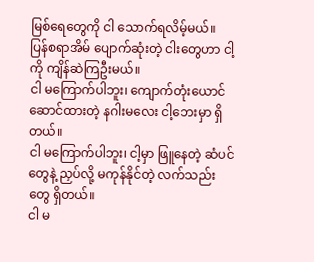မြစ်ရေတွေကို ငါ သောက်ရလိမ့်မယ်။
ပြန်စရာအိမ် ပျောက်ဆုံးတဲ့ ငါးတွေဟာ ငါ့ကို ကျိန်ဆဲကြဦးမယ်။
ငါ မကြောက်ပါဘူး၊ ကျောက်တုံးယောင်ဆောင်ထားတဲ့ နဂါးမလေး ငါ့ဘေးမှာ ရှိတယ်။
ငါ မကြောက်ပါဘူး၊ ငါ့မှာ ဖြူနေတဲ့ ဆံပင်တွေနဲ့ ညှပ်လို့ မကုန်နိုင်တဲ့ လက်သည်းတွေ ရှိတယ်။
ငါ မ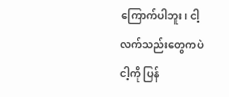ကြောက်ပါဘူး၊ ငါ့လက်သည်းတွေကပဲ ငါ့ကို ပြန်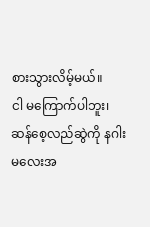စားသွားလိမ့်မယ်။
ငါ မကြောက်ပါဘူး၊ ဆန်စေ့လည်ဆွဲကို နဂါးမလေးအ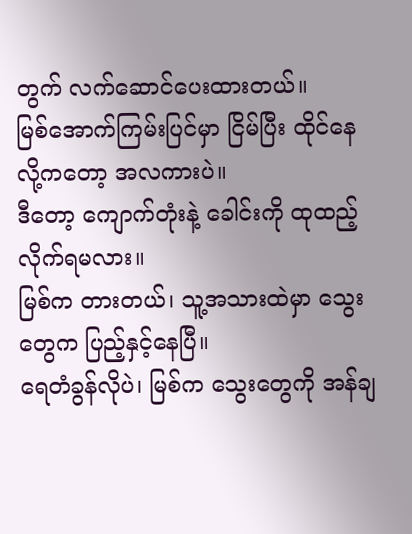တွက် လက်ဆောင်ပေးထားတယ်။
မြစ်အောက်ကြမ်းပြင်မှာ ငြိမ်ပြီး ထိုင်နေလို့ကတော့ အလကားပဲ။
ဒီတော့ ကျောက်တုံးနဲ့ ခေါင်းကို ထုထည့်လိုက်ရမလား။
မြစ်က တားတယ်၊ သူ့အသားထဲမှာ သွေးတွေက ပြည့်နှင့်နေပြီ။
ရေတံခွန်လိုပဲ၊ မြစ်က သွေးတွေကို အန်ချ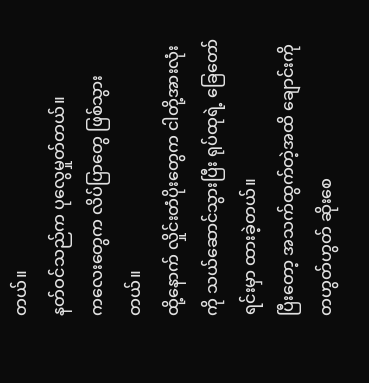တယ်။
နတ်ဝင်သည်က ပုလွေမှုတ်တယ်။
ကလေးတွေက လိပ်ပြာတွေ ဖြစ်သွားတယ်။
ထို့နောက် လှိုင်းတံပိုးတွေက ငါတို့အားလုံးကို သယ်ဆောင်သွားပြီး ရုပ်ထုရဲ့ ခြေတော်ရင်းမှာ ထားခဲ့တယ်။
ပြီးတော့ အသက်ထွက်တဲ့အထိ ချောင်းကို တဟွတ်ဟွတ် ဆိုးစေ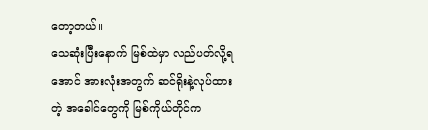တော့တယ်။
သေဆုံးပြီးနောက် မြစ်ထဲမှာ လည်ပတ်လို့ရအောင် အားလုံးအတွက် ဆင်ရိုးနဲ့လုပ်ထားတဲ့ အခေါင်တွေကို မြစ်ကိုယ်တိုင်က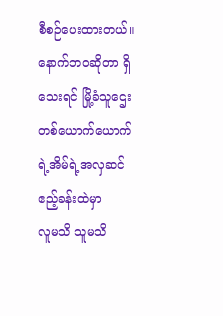စီစဉ်ပေးထားတယ်။
နောက်ဘဝဆိုတာ ရှိသေးရင် မြို့ခံသူဌေးတစ်ယောက်ယောက်ရဲ့အိမ်ရဲ့အလှဆင် ဧည့်ခန်းထဲမှာ
လူမသိ သူမသိ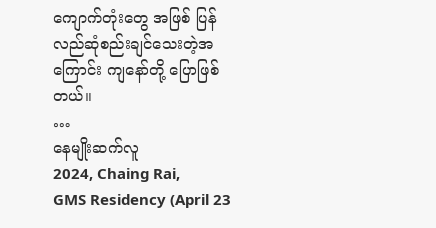ကျောက်တုံးတွေ အဖြစ် ပြန်လည်ဆုံစည်းချင်သေးတဲ့အကြောင်း ကျနော်တို့ ပြောဖြစ်တယ်။
…
နေမျိုးဆက်လူ
2024, Chaing Rai,
GMS Residency (April 23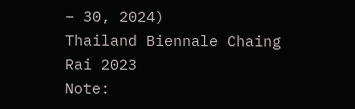– 30, 2024)
Thailand Biennale Chaing Rai 2023
Note: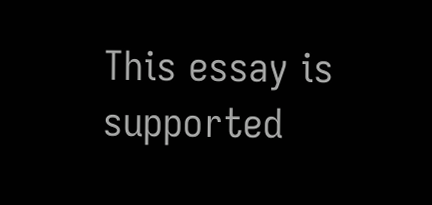This essay is supported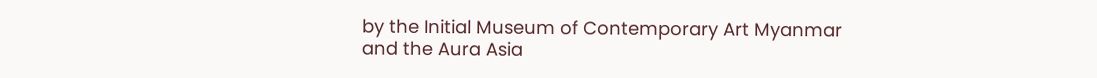by the Initial Museum of Contemporary Art Myanmar and the Aura Asia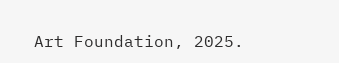Art Foundation, 2025.